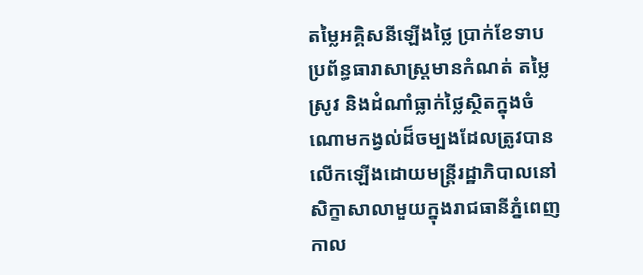តម្លៃអគ្គិសនីឡើងថ្លៃ ប្រាក់ខែទាប ប្រព័ន្ធធារាសាស្ត្រមានកំណត់ តម្លៃស្រូវ និងដំណាំធ្លាក់ថ្លៃស្ថិតក្នុងចំណោមកង្វល់ដ៏ចម្បងដែលត្រូវបានលើកឡើងដោយមន្ត្រីរដ្ឋាភិបាលនៅសិក្ខាសាលាមួយក្នុងរាជធានីភ្នំពេញកាល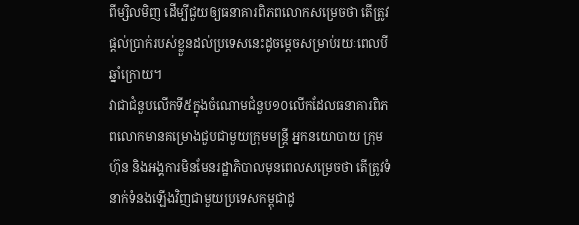ពីម្សិលមិញ ដើម្បីជួយឲ្យធនាគារពិភពលោកសម្រេចថា តើត្រូវផ្តល់ប្រាក់របស់ខ្លួនដល់ប្រទេសនេះដូចម្ដេចសម្រាប់រយៈពេលបីឆ្នាំក្រោយ។
វាជាជំនួបលើកទី៥ក្នុងចំណោមជំនួប១០លើកដែលធនាគារពិភពលោកមានគម្រោងជួបជាមួយក្រុមមន្ត្រី អ្នកនយោបាយ ក្រុមហ៊ុន និងអង្គការមិនមែនរដ្ឋាភិបាលមុនពេលសម្រេចថា តើត្រូវទំនាក់ទំនងឡើងវិញជាមួយប្រទេសកម្ពុជាដូ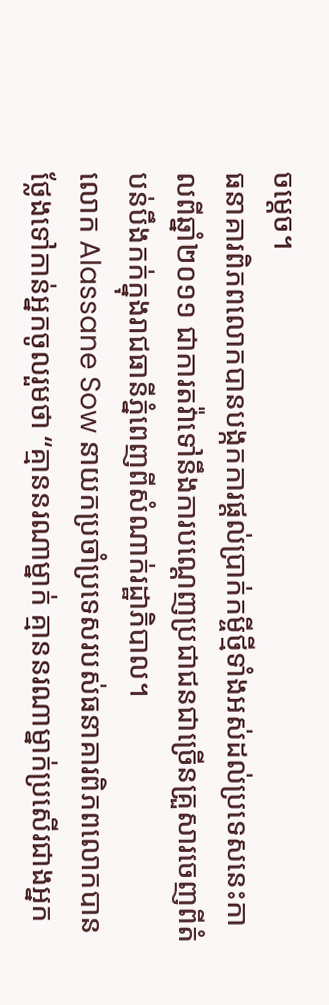ចម្តេច។
ធនាគារពិភពលោកបានបង្កកការផ្តល់ប្រាក់កម្ចីថ្មីទាំងអស់ដល់ប្រទេសនេះកាលពីឆ្នាំ២០១១ ជាការតវ៉ាទៅនឹងការបណ្តេញប្រជាជនជាច្រើនគ្រួសារចេញពីតំបន់បឹងកក់ក្នុងរាជធានីភ្នំពេញពីសំណាក់រដ្ឋាភិបាល។
លោក Alassane Sow នាយកប្រចាំប្រទេសរបស់ធនាគារពិភពលោកបានថ្លែងទៅកាន់អ្នកចូលរួមថា “គ្មាននរណាម្នាក់ គ្មាននរណាម្នាក់ប្រសើរជាងអ្នក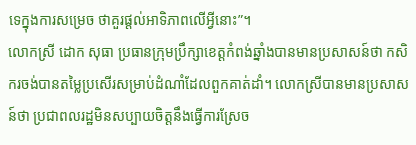ទេក្នុងការសម្រេច ថាគួរផ្តល់អាទិភាពលើអ្វីនោះ”។
លោកស្រី ដោក សុធា ប្រធានក្រុមប្រឹក្សាខេត្តកំពង់ឆ្នាំងបានមានប្រសាសន៍ថា កសិករចង់បានតម្លៃប្រសើរសម្រាប់ដំណាំដែលពួកគាត់ដាំ។ លោកស្រីបានមានប្រសាសន៍ថា ប្រជាពលរដ្ឋមិនសប្បាយចិត្តនឹងធ្វើការស្រែច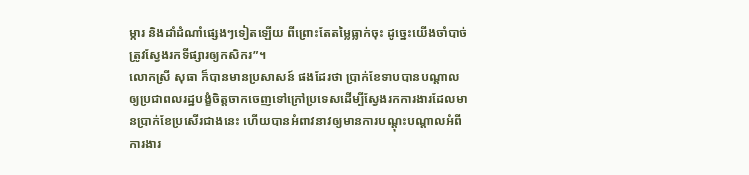ម្ការ និងដាំដំណាំផ្សេងៗទៀតឡើយ ពីព្រោះតែតម្លៃធ្លាក់ចុះ ដូច្នេះយើងចាំបាច់ត្រូវស្វែងរកទីផ្សារឲ្យកសិករ”។
លោកស្រី សុធា ក៏បានមានប្រសាសន៍ ផងដែរថា ប្រាក់ខែទាបបានបណ្តាលឲ្យប្រជាពលរដ្ឋបង្ខំចិត្តចាកចេញទៅក្រៅប្រទេសដើម្បីស្វែងរកការងារដែលមានប្រាក់ខែប្រសើរជាងនេះ ហើយបានអំពាវនាវឲ្យមានការបណ្តុះបណ្តាលអំពីការងារ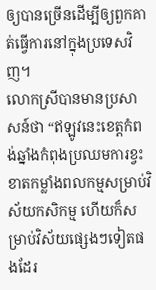ឲ្យបានច្រើនដើម្បីឲ្យពួកគាត់ធ្វើការនៅក្នុងប្រទេសវិញ។
លោកស្រីបានមានប្រសាសន៍ថា “ឥឡូវនេះខេត្តកំពង់ឆ្នាំងកំពុងប្រឈមការខ្វះខាតកម្លាំងពលកម្មសម្រាប់វិស័យកសិកម្ម ហើយក៏សម្រាប់វិស័យផ្សេងៗទៀតផងដែរ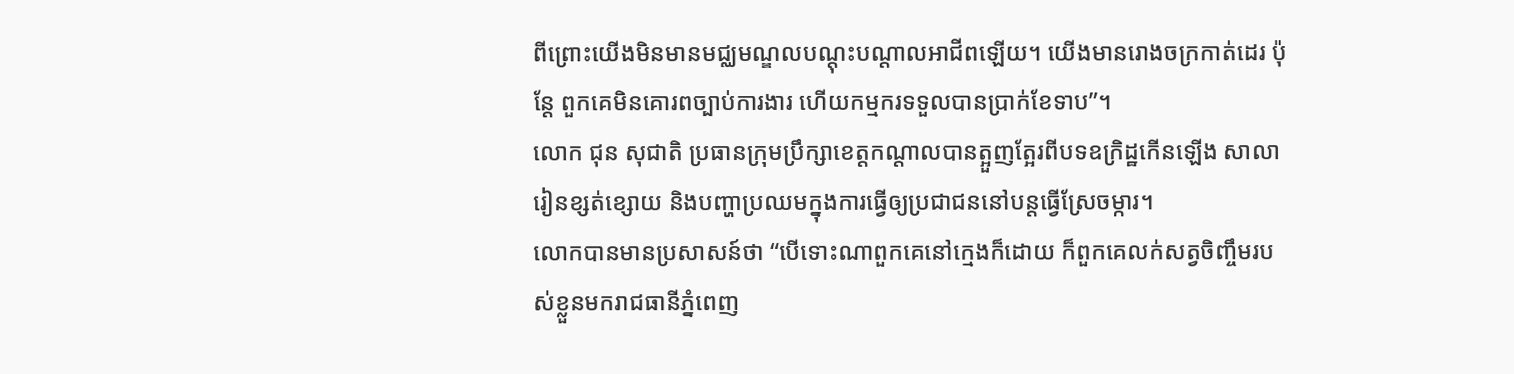ពីព្រោះយើងមិនមានមជ្ឈមណ្ឌលបណ្តុះបណ្តាលអាជីពឡើយ។ យើងមានរោងចក្រកាត់ដេរ ប៉ុន្តែ ពួកគេមិនគោរពច្បាប់ការងារ ហើយកម្មករទទួលបានប្រាក់ខែទាប”។
លោក ជុន សុជាតិ ប្រធានក្រុមប្រឹក្សាខេត្តកណ្តាលបានត្អួញត្អែរពីបទឧក្រិដ្ឋកើនឡើង សាលារៀនខ្សត់ខ្សោយ និងបញ្ហាប្រឈមក្នុងការធ្វើឲ្យប្រជាជននៅបន្តធ្វើស្រែចម្ការ។
លោកបានមានប្រសាសន៍ថា “បើទោះណាពួកគេនៅក្មេងក៏ដោយ ក៏ពួកគេលក់សត្វចិញ្ចឹមរបស់ខ្លួនមករាជធានីភ្នំពេញ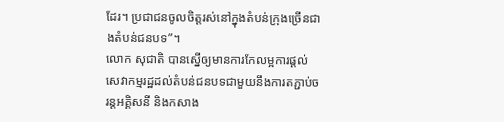ដែរ។ ប្រជាជនចូលចិត្តរស់នៅក្នុងតំបន់ក្រុងច្រើនជាងតំបន់ជនបទ”។
លោក សុជាតិ បានស្នើឲ្យមានការកែលម្អការផ្តល់សេវាកម្មរដ្ឋដល់តំបន់ជនបទជាមួយនឹងការតភ្ជាប់ចរន្តអគ្គិសនី និងកសាង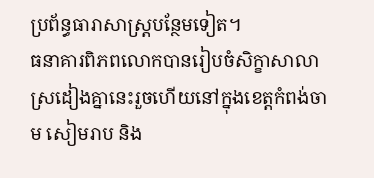ប្រព័ន្ធធារាសាស្ត្របន្ថែមទៀត។
ធនាគារពិភពលោកបានរៀបចំសិក្ខាសាលាស្រដៀងគ្នានេះរួចហើយនៅក្នុងខេត្តកំពង់ចាម សៀមរាប និង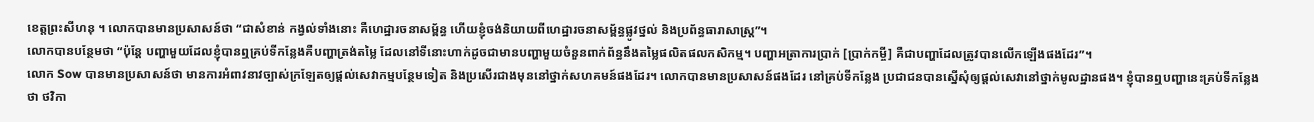ខេត្តព្រះសីហនុ ។ លោកបានមានប្រសាសន៍ថា “ជាសំខាន់ កង្វល់ទាំងនោះ គឺហេដ្ឋារចនាសម្ព័ន្ធ ហើយខ្ញុំចង់និយាយពីហេដ្ឋារចនាសម្ព័ន្ធផ្លូវថ្នល់ និងប្រព័ន្ធធារាសាស្ត្រ”។
លោកបានបន្ថែមថា “ប៉ុន្តែ បញ្ហាមួយដែលខ្ញុំបានឮគ្រប់ទីកន្លែងគឺបញ្ហាត្រង់តម្លៃ ដែលនៅទីនោះហាក់ដូចជាមានបញ្ហាមួយចំនួនពាក់ព័ន្ធនឹងតម្លៃផលិតផលកសិកម្ម។ បញ្ហាអត្រាការប្រាក់ [ប្រាក់កម្ចី] គឺជាបញ្ហាដែលត្រូវបានលើកឡើងផងដែរ”។
លោក Sow បានមានប្រសាសន៍ថា មានការអំពាវនាវច្បាស់ក្រឡែតឲ្យផ្តល់សេវាកម្មបន្ថែមទៀត និងប្រសើរជាងមុននៅថ្នាក់សហគមន៍ផងដែរ។ លោកបានមានប្រសាសន៍ផងដែរ នៅគ្រប់ទីកន្លែង ប្រជាជនបានស្នើសុំឲ្យផ្តល់សេវានៅថ្នាក់មូលដ្ឋានផង។ ខ្ញុំបានឮបញ្ហានេះគ្រប់ទីកន្លែងថា ថវិកា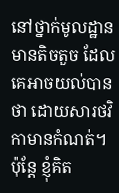នៅថ្នាក់មូលដ្ឋានមានតិចតួច ដែលគេអាចយល់បានថា ដោយសារថវិកាមានកំណត់។ ប៉ុន្តែ ខ្ញុំគិត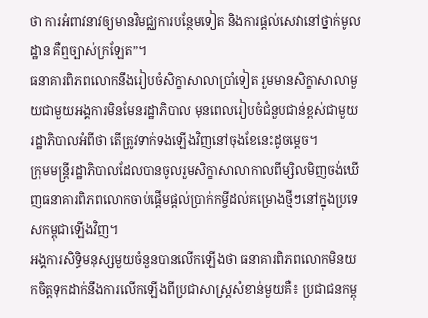ថា ការអំពាវនាវឲ្យមានវិមជ្ឈការបន្ថែមទៀត និងការផ្តល់សេវានៅថ្នាក់មូលដ្ឋាន គឺឮច្បាស់ក្រឡែត”។
ធនាគារពិភពលោកនឹងរៀបចំសិក្ខាសាលាប្រាំទៀត រួមមានសិក្ខាសាលាមួយជាមួយអង្គការមិនមែនរដ្ឋាភិបាល មុនពេលរៀបចំជំនួបជាន់ខ្ពស់ជាមួយរដ្ឋាភិបាលអំពីថា តើត្រូវទាក់ទងឡើងវិញនៅចុងខែនេះដូចម្តេច។
ក្រុមមន្ត្រីរដ្ឋាភិបាលដែលបានចូលរួមសិក្ខាសាលាកាលពីម្សិលមិញចង់ឃើញធនាគារពិភពលោកចាប់ផ្តើមផ្តល់ប្រាក់កម្ចីដល់គម្រោងថ្មីៗនៅក្នុងប្រទេសកម្ពុជាឡើងវិញ។
អង្គការសិទ្ធិមនុស្សមួយចំនួនបានលើកឡើងថា ធនាគារពិភពលោកមិនយកចិត្តទុកដាក់នឹងការលើកឡើងពីប្រជាសាស្ត្រសំខាន់មួយគឺ៖ ប្រជាជនកម្ពុ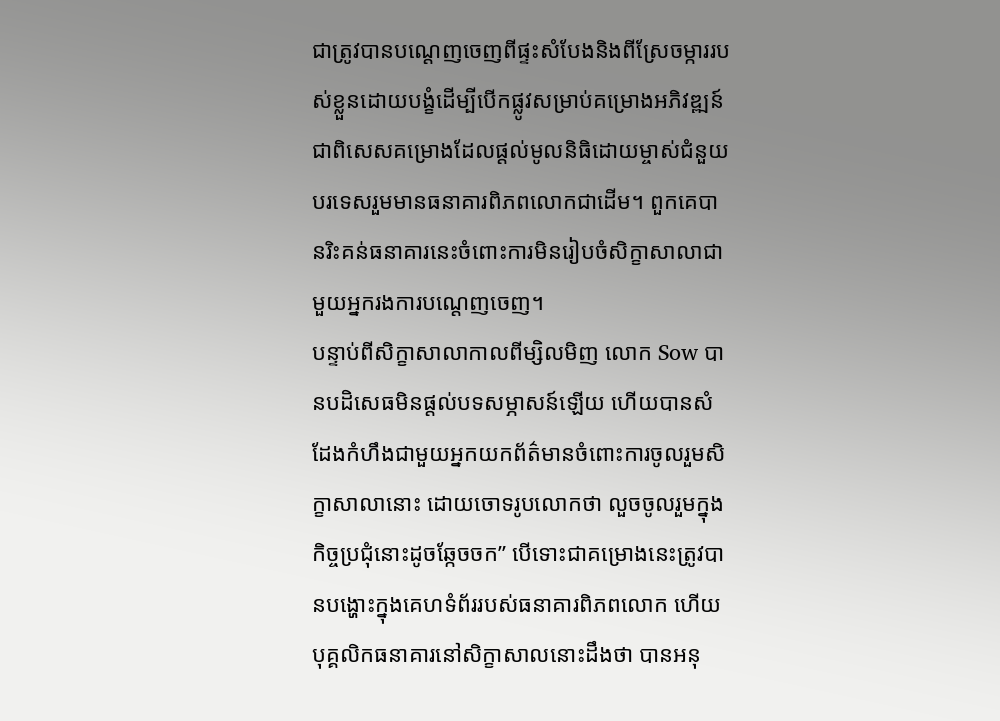ជាត្រូវបានបណ្តេញចេញពីផ្ទះសំបែងនិងពីស្រែចម្ការរបស់ខ្លួនដោយបង្ខំដើម្បីបើកផ្លូវសម្រាប់គម្រោងអភិវឌ្ឍន៍ ជាពិសេសគម្រោងដែលផ្តល់មូលនិធិដោយម្ចាស់ជំនួយបរទេសរួមមានធនាគារពិភពលោកជាដើម។ ពួកគេបានរិះគន់ធនាគារនេះចំពោះការមិនរៀបចំសិក្ខាសាលាជាមួយអ្នករងការបណ្តេញចេញ។
បន្ទាប់ពីសិក្ខាសាលាកាលពីម្សិលមិញ លោក Sow បានបដិសេធមិនផ្តល់បទសម្ភាសន៍ឡើយ ហើយបានសំដែងកំហឹងជាមួយអ្នកយកព័ត៌មានចំពោះការចូលរួមសិក្ខាសាលានោះ ដោយចោទរូបលោកថា លួចចូលរួមក្នុងកិច្ចប្រជុំនោះដូចឆ្កែចចក” បើទោះជាគម្រោងនេះត្រូវបានបង្ហោះក្នុងគេហទំព័ររបស់ធនាគារពិភពលោក ហើយបុគ្គលិកធនាគារនៅសិក្ខាសាលនោះដឹងថា បានអនុ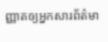ញ្ញាតឲ្យអ្នកសារព័ត៌មា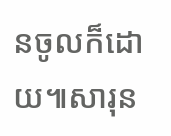នចូលក៏ដោយ៕សារុន